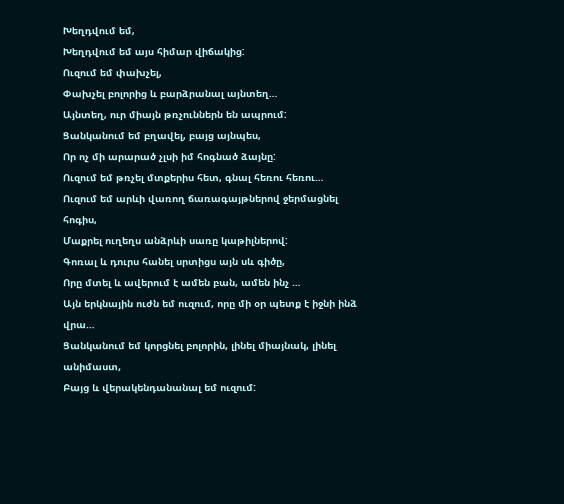Խեղդվում եմ,
Խեղդվում եմ այս հիմար վիճակից:
Ուզում եմ փախչել,
Փախչել բոլորից և բարձրանալ այնտեղ…
Այնտեղ, ուր միայն թռչուններն են ապրում:
Ցանկանում եմ բղավել, բայց այնպես,
Որ ոչ մի արարած չլսի իմ հոգնած ձայնը:
Ուզում եմ թռչել մտքերիս հետ, գնալ հեռու հեռու…
Ուզում եմ արևի վառող ճառագայթներով ջերմացնել հոգիս,
Մաքրել ուղեղս անձրևի սառը կաթիլներով:
Գոռալ և դուրս հանել սրտիցս այն սև գիծը,
Որը մտել և ավերում է ամեն բան, ամեն ինչ …
Այն երկնային ուժն եմ ուզում, որը մի օր պետք է իջնի ինձ վրա…
Ցանկանում եմ կորցնել բոլորին, լինել միայնակ, լինել անիմաստ,
Բայց և վերակենդանանալ եմ ուզում: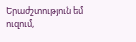Երաժշտություն եմ ուզում,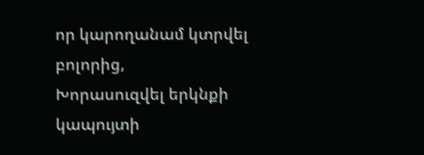որ կարողանամ կտրվել բոլորից,
Խորասուզվել երկնքի կապույտի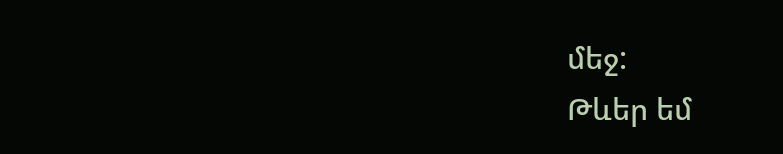մեջ:
Թևեր եմ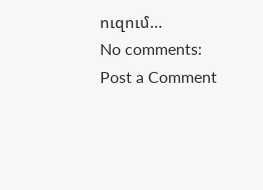ուզում…
No comments:
Post a Comment